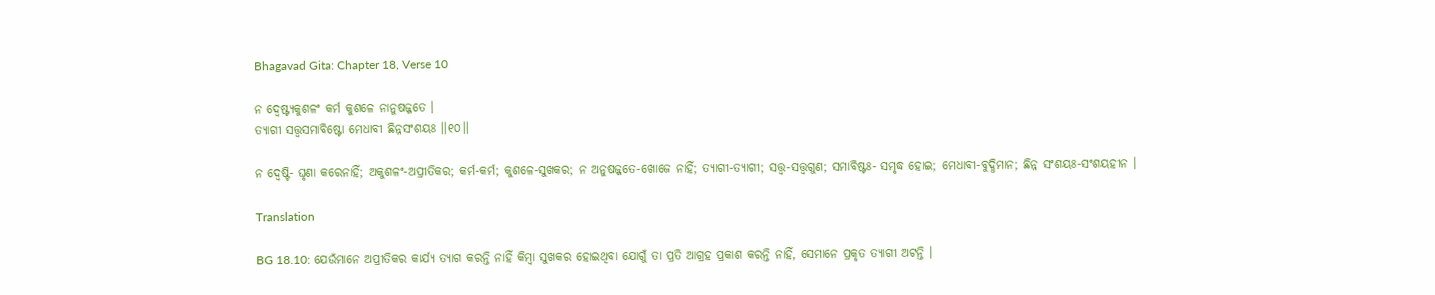Bhagavad Gita: Chapter 18, Verse 10

ନ ଦ୍ୱେଷ୍ଟ୍ୟକୁଶଳଂ କର୍ମ କୁଶଳେ ନାନୁଷଜ୍ଜତେ ।
ତ୍ୟାଗୀ ସତ୍ତ୍ୱସମାବିଷ୍ଟୋ ମେଧାବୀ ଛିନ୍ନସଂଶୟଃ ।।୧୦।।

ନ ଦ୍ୱେଷ୍ଟି- ଘୃଣା କରେନାହିଁ; ଅକୁଶଳଂ-ଅପ୍ରୀତିକର; କର୍ମ-କର୍ମ; କୁଶଳେ-ସୁଖକର; ନ ଅନୁଷଜ୍ଜତେ-ଖୋଜେ ନାହିଁ; ତ୍ୟାଗୀ-ତ୍ୟାଗୀ; ସତ୍ତ୍ୱ-ସତ୍ତ୍ୱଗୁଣ; ସମାବିଷ୍ଟଃ- ସମୃଦ୍ଧ ହୋଇ; ମେଧାବୀ-ବୁଦ୍ଧିମାନ; ଛିନ୍ନ ସଂଶୟଃ-ସଂଶୟହୀନ ।

Translation

BG 18.10: ଯେଉଁମାନେ ଅପ୍ରୀତିକର କାର୍ଯ୍ୟ ତ୍ୟାଗ କରନ୍ତି ନାହିଁ କିମ୍ବା ସୁଖକର ହୋଇଥିବା ଯୋଗୁଁ ତା ପ୍ରତି ଆଗ୍ରହ ପ୍ରକାଶ କରନ୍ତି ନାହିଁ, ସେମାନେ ପ୍ରକୃତ ତ୍ୟାଗୀ ଅଟନ୍ତି ।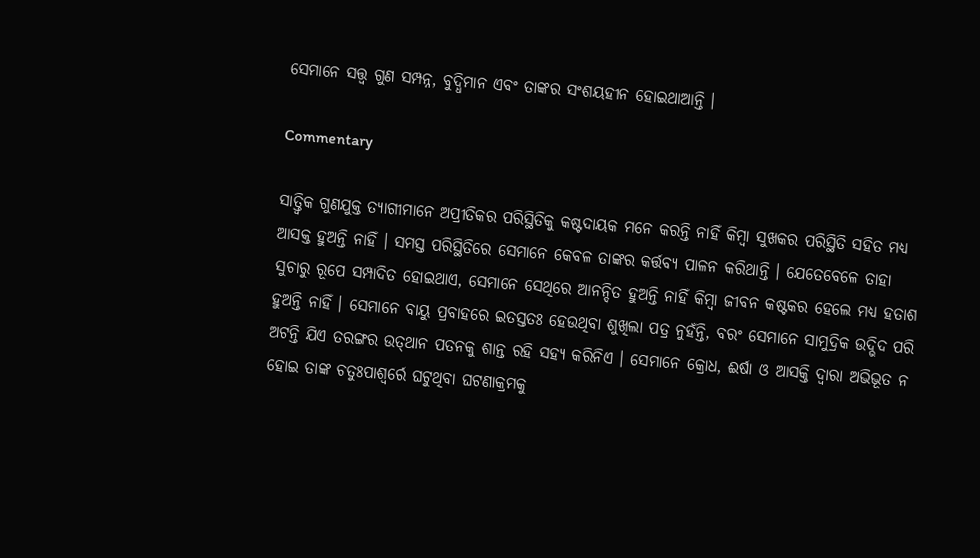ସେମାନେ ସତ୍ତ୍ୱ ଗୁଣ ସମ୍ପନ୍ନ, ବୁଦ୍ଧିମାନ ଏବଂ ତାଙ୍କର ସଂଶୟହୀନ ହୋଇଥାଆନ୍ତି ।

Commentary

ସାତ୍ତ୍ୱିକ ଗୁଣଯୁକ୍ତ ତ୍ୟାଗୀମାନେ ଅପ୍ରୀତିକର ପରିସ୍ଥିତିକୁ କଷ୍ଟଦାୟକ ମନେ କରନ୍ତି ନାହିଁ କିମ୍ବା ସୁଖକର ପରିସ୍ଥିତି ସହିତ ମଧ୍ୟ ଆସକ୍ତ ହୁଅନ୍ତି ନାହିଁ । ସମସ୍ତ ପରିସ୍ଥିତିରେ ସେମାନେ କେବଳ ତାଙ୍କର କର୍ତ୍ତବ୍ୟ ପାଳନ କରିଥାନ୍ତି । ଯେତେବେଳେ ତାହା ସୁଚାରୁ ରୂପେ ସମ୍ପାଦିତ ହୋଇଥାଏ, ସେମାନେ ସେଥିରେ ଆନନ୍ଦିତ ହୁଅନ୍ତି ନାହିଁ କିମ୍ବା ଜୀବନ କଷ୍ଟକର ହେଲେ ମଧ୍ୟ ହତାଶ ହୁଅନ୍ତି ନାହିଁ । ସେମାନେ ବାୟୁ ପ୍ରବାହରେ ଇତସ୍ତତଃ ହେଉଥିବା ଶୁଖିଲା ପତ୍ର ନୁହଁନ୍ତି, ବରଂ ସେମାନେ ସାମୁଦ୍ରିକ ଉଦ୍ଭିଦ ପରି ଅଟନ୍ତି ଯିଏ ତରଙ୍ଗର ଉତ୍‌ଥାନ ପତନକୁ ଶାନ୍ତ ରହି ସହ୍ୟ କରିନିଏ । ସେମାନେ କ୍ରୋଧ, ଈର୍ଷା ଓ ଆସକ୍ତି ଦ୍ୱାରା ଅଭିଭୂତ ନ ହୋଇ ତାଙ୍କ ଚତୁଃପାଶ୍ୱର୍ରେ ଘଟୁଥିବା ଘଟଣାକ୍ରମକୁ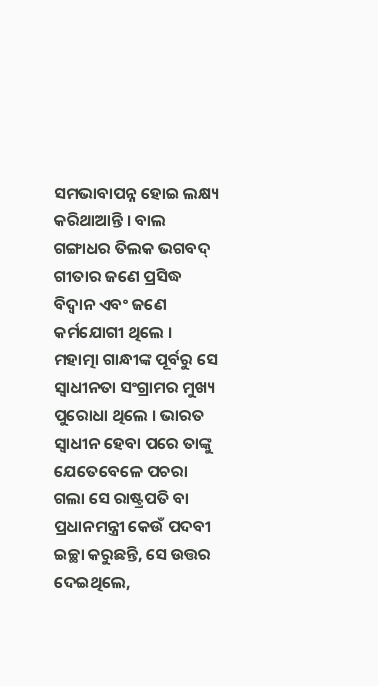ସମଭାବାପନ୍ନ ହୋଇ ଲକ୍ଷ୍ୟ କରିଥାଆନ୍ତି । ବାଲ ଗଙ୍ଗାଧର ତିଲକ ଭଗବଦ୍ ଗୀତାର ଜଣେ ପ୍ରସିଦ୍ଧ ବିଦ୍ୱାନ ଏବଂ ଜଣେ କର୍ମଯୋଗୀ ଥିଲେ । ମହାତ୍ମା ଗାନ୍ଧୀଙ୍କ ପୂର୍ବରୁ ସେ ସ୍ୱାଧୀନତା ସଂଗ୍ରାମର ମୁଖ୍ୟ ପୁରୋଧା ଥିଲେ । ଭାରତ ସ୍ୱାଧୀନ ହେବା ପରେ ତାଙ୍କୁ ଯେତେବେଳେ ପଚରା ଗଲା ସେ ରାଷ୍ଟ୍ରପତି ବା ପ୍ରଧାନମନ୍ତ୍ରୀ କେଉଁ ପଦବୀ ଇଚ୍ଛା କରୁଛନ୍ତି, ସେ ଉତ୍ତର ଦେଇଥିଲେ,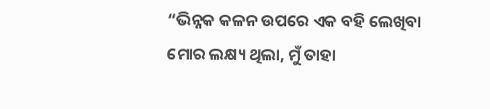“ଭିନ୍ନକ କଳନ ଉପରେ ଏକ ବହି ଲେଖିବା ମୋର ଲକ୍ଷ୍ୟ ଥିଲା, ମୁଁ ତାହା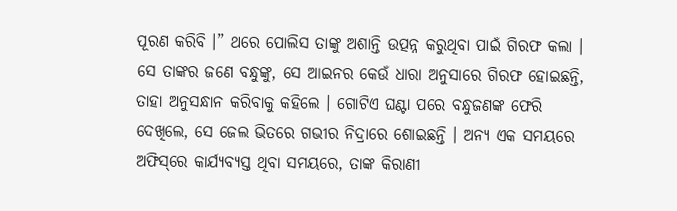ପୂରଣ କରିବି ।” ଥରେ ପୋଲିସ ତାଙ୍କୁ ଅଶାନ୍ତି ଉତ୍ପନ୍ନ କରୁଥିବା ପାଇଁ ଗିରଫ କଲା । ସେ ତାଙ୍କର ଜଣେ ବନ୍ଧୁଙ୍କୁ, ସେ ଆଇନର କେଉଁ ଧାରା ଅନୁସାରେ ଗିରଫ ହୋଇଛନ୍ତି, ତାହା ଅନୁସନ୍ଧାନ କରିବାକୁ କହିଲେ । ଗୋଟିଏ ଘଣ୍ଟା ପରେ ବନ୍ଧୁଜଣଙ୍କ ଫେରି ଦେଖିଲେ, ସେ ଜେଲ ଭିତରେ ଗଭୀର ନିଦ୍ରାରେ ଶୋଇଛନ୍ତି । ଅନ୍ୟ ଏକ ସମୟରେ ଅଫିସ୍‌ରେ କାର୍ଯ୍ୟବ୍ୟସ୍ତ ଥିବା ସମୟରେ, ତାଙ୍କ କିରାଣୀ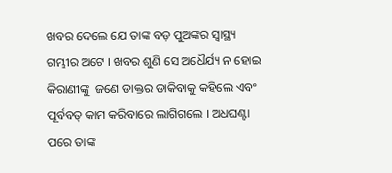ଖବର ଦେଲେ ଯେ ତାଙ୍କ ବଡ଼ ପୁଅଙ୍କର ସ୍ୱାସ୍ଥ୍ୟ ଗମ୍ଭୀର ଅଟେ । ଖବର ଶୁଣି ସେ ଅଧୈର୍ଯ୍ୟ ନ ହୋଇ କିରାଣୀଙ୍କୁ  ଜଣେ ଡାକ୍ତର ଡାକିବାକୁ କହିଲେ ଏବଂ ପୂର୍ବବତ୍ କାମ କରିବାରେ ଲାଗିଗଲେ । ଅଧଘଣ୍ଟା ପରେ ତାଙ୍କ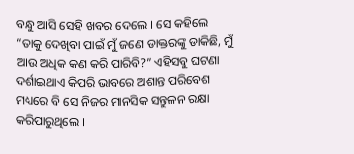ବନ୍ଧୁ ଆସି ସେହି ଖବର ଦେଲେ । ସେ କହିଲେ “ତାକୁ ଦେଖିବା ପାଇଁ ମୁଁ ଜଣେ ଡାକ୍ତରଙ୍କୁ ଡାକିଛି, ମୁଁ ଆଉ ଅଧିକ କଣ କରି ପାରିବି?” ଏହିସବୁ ଘଟଣା ଦର୍ଶାଇଥାଏ କିପରି ଭାବରେ ଅଶାନ୍ତ ପରିବେଶ ମଧ୍ୟରେ ବି ସେ ନିଜର ମାନସିକ ସନ୍ତୁଳନ ରକ୍ଷା କରିପାରୁଥିଲେ ।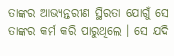ତାଙ୍କର ଆଭ୍ୟନ୍ତରୀଣ ସ୍ଥିରତା ଯୋଗୁଁ ସେ ତାଙ୍କର କର୍ମ କରି ପାରୁଥିଲେ । ସେ ଯଦି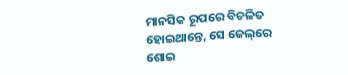ମାନସିକ ରୂପରେ ବିଚଳିତ ହୋଇଥାନ୍ତେ, ସେ ଜେଲ୍‌ରେ ଶୋଇ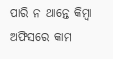ପାରି ନ ଥାନ୍ତେ କିମ୍ବା ଅଫିସରେ କାମ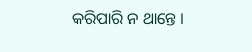କରିପାରି ନ ଥାନ୍ତେ ।